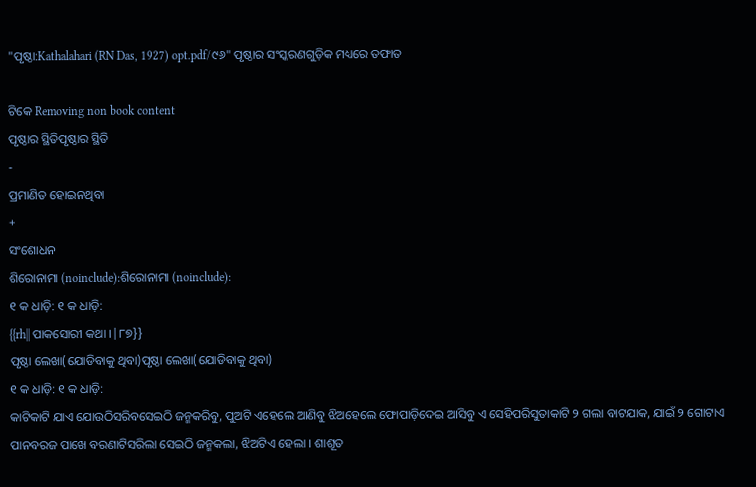"ପୃଷ୍ଠା:Kathalahari (RN Das, 1927) opt.pdf/୯୬" ପୃଷ୍ଠାର ସଂସ୍କରଣ‌ଗୁଡ଼ିକ ମଧ୍ୟରେ ତଫାତ

ଟିକେ Removing non book content
ପୃଷ୍ଠାର ସ୍ଥିତିପୃଷ୍ଠାର ସ୍ଥିତି
-
ପ୍ରମାଣିତ ହୋଇନଥିବା
+
ସଂଶୋଧନ
ଶିରୋନାମା (noinclude):ଶିରୋନାମା (noinclude):
୧ କ ଧାଡ଼ି: ୧ କ ଧାଡ଼ି:
{{rh|| ପାକସୋରୀ କଥା ।|୮୭}}
ପୃଷ୍ଠା ଲେଖା(ଯୋଡିବାକୁ ଥିବା)ପୃଷ୍ଠା ଲେଖା(ଯୋଡିବାକୁ ଥିବା)
୧ କ ଧାଡ଼ି: ୧ କ ଧାଡ଼ି:
କାଟିକାଟି ଯାଏ ଯୋଉଠିସରିବସେଇଠି ଜନ୍ମକରିବୁ, ପୁଅଟି ଏହେଲେ ଆଣିବୁ ଝିଅହେଲେ ଫୋପାଡ଼ିଦେଇ ଆସିବୁ ଏ ସେହିପରିସୁତାକାଟି ୨ ଗଲା ବାଟଯାକ, ଯାଇଁ ୨ ଗୋଟାଏ ପାନବରଜ ପାଖେ ବରଣାଟିସରିଲା ସେଇଠି ଜନ୍ମକଲା, ଝିଅଟିଏ ହେଲା । ଶାଶୂତ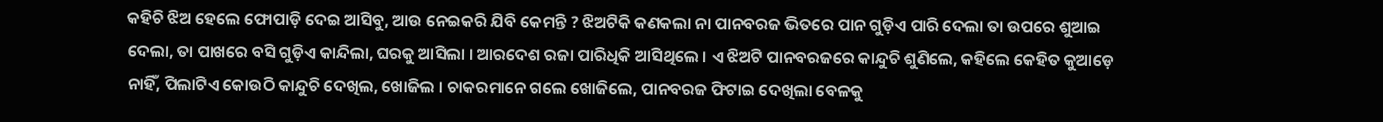କ‌ହିଚି ଝିଅ ହେଲେ ଫୋପାଡ଼ି ଦେଇ ଆସିବୁ, ଆଉ ନେଇକରି ଯିବି କେମନ୍ତି ? ଝିଅଟିକି କଣକଲା ନା ପାନବରଜ ଭିତରେ ପାନ ଗୁଡ଼ିଏ ପାରି ଦେଲା ତା ଉପରେ ଶୁଆଇ ଦେଲା, ତା ପାଖରେ ବସି ଗୁଡ଼ିଏ କାନ୍ଦିଲା, ଘରକୁ ଆସିଲା । ଆରଦେଶ ରଜା ପାରିଧିକି ଆସିଥିଲେ । ଏ ଝିଅଟି ପାନବରଜରେ କାନ୍ଦୁଚି ଶୁଣିଲେ, କହିଲେ କେହିତ କୁଆଡ଼େ ନାହିଁ, ପିଲାଟିଏ କୋଉଠି କାନ୍ଦୁଚି ଦେଖିଲ, ଖୋଜିଲ । ଚାକରମାନେ ଗଲେ ଖୋଜିଲେ, ପାନବରଜ ଫିଟାଇ ଦେଖିଲା ବେଳକୁ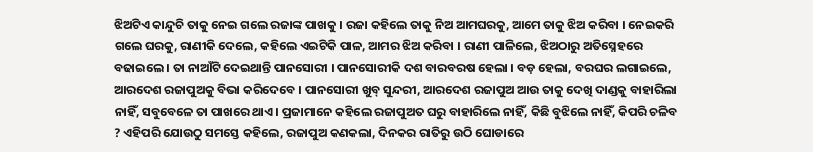ଝିଅଟିଏ କାନ୍ଦୁଚି ତାକୁ ନେଇ ଗଲେ ରଜାଙ୍କ ପାଖକୁ । ରଜା କ‌ହିଲେ ତାକୁ ନିଅ ଆମଘରକୁ, ଆମେ ତାକୁ ଝିଅ କରିବା । ନେଇକରି ଗଲେ ଘରକୁ, ରାଣୀକି ଦେଲେ, କହିଲେ ଏଇଟିକି ପାଳ, ଆମର ଝିଅ କରିବା । ରାଣୀ ପାଳିଲେ, ଝିଅଠାରୁ ଅତିସ୍ନେହରେ ବଢାଇଲେ । ତା ନାଆଁଟି ଦେଇଥାନ୍ତି ପାନସୋରୀ । ପାନସୋରୀକି ଦଶ ବାରବରଷ ହେଲା । ବଡ଼ ହେଲା, ବରଘର ଲଗାଇଲେ, ଆରଦେଶ ରଜାପୁଅକୁ ବିଭା କରିଦେବେ । ପାନସୋରୀ ଖୁବ୍ ସୁନ୍ଦରୀ, ଆରଦେଶ ରଜାପୁଅ ଆଉ ତାକୁ ଦେଖି ଦାଣ୍ଡକୁ ବାହାରିଲା ନାହିଁ, ସବୁବେଳେ ତା ପାଖରେ ଥାଏ । ପ୍ରଜାମାନେ କହିଲେ ରଜାପୁଅତ ଘରୁ ବାହାରିଲେ ନାହିଁ, କିଛି ବୁଝିଲେ ନାହିଁ, କିପରି ଚଳିବ ? ଏହିପରି ଯୋଉଠୁ ସମସ୍ତେ କହିଲେ, ରଜାପୁଅ କଣକଲା, ଦିନକର ରାତିରୁ ଉଠି ଘୋଡାରେ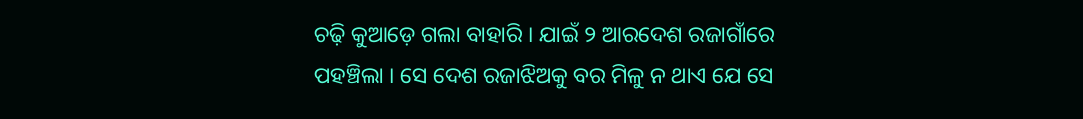ଚଢ଼ି କୁଆଡ଼େ ଗଲା ବାହାରି । ଯାଇଁ ୨ ଆରଦେଶ ରଜାଗାଁରେ ପହଞ୍ଚିଲା । ସେ ଦେଶ ରଜାଝିଅକୁ ବର ମିଳୁ ନ ଥାଏ ଯେ ସେ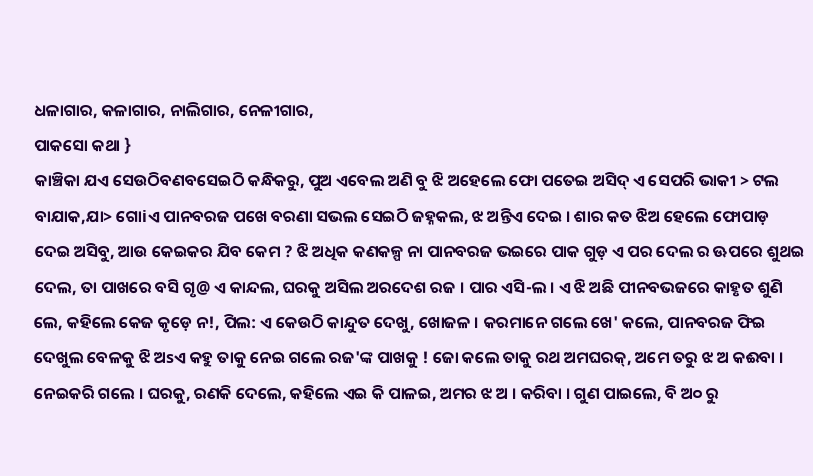ଧଳାଗାର, କଳାଗାର, ନାଲିଗାର, ନେଳୀଗାର,
ପାକସୋ କଥା }
କାଞ୍ଚିକା ଯଏ ସେଉଠିବଣବସେଇଠି କନ୍ଧିକରୁ, ପୁଅ ଏବେଲ ଅଣି ବୁ ଝି ଅହେଲେ ଫୋ ପତେଇ ଅସିଦ୍ ଏ ସେପରି ଭାକୀ > ଟଲ ବାଯାକ,ଯା> ଗୋiଏ ପାନବରଜ ପଖେ ବରଣା ସଭଲ ସେଇଠି ଜହ୍ନକଲ, ଝ ଅନ୍ତିଏ ଦେଇ । ଶାର କତ ଝିଅ ହେଲେ ଫୋପାଡ଼ ଦେଇ ଅସିବୁ, ଆଉ କେଇକର ଯିବ କେମ ? ଝି ଅଧିକ କଣକଳ୍ପ ନା ପାନବରଜ ଭଇରେ ପାକ ଗୁଡ଼ ଏ ପର ଦେଲ ର ଊପରେ ଶୁଥଇ ଦେଲ, ତା ପାଖରେ ବସି ଗୃ@ ଏ କାନ୍ଦଲ, ଘରକୁ ଅସିଲ ଅରଦେଶ ରଜ । ପାର ଏସି-ଲ । ଏ ଝି ଅଛି ପୀନବଭଜରେ କାହୃତ ଶୁଣି ଲେ, କହିଲେ କେଜ କୃଡ଼େ ନ!, ପିଲ: ଏ କେଉଠି କାନ୍ଦୁତ ଦେଖୁ, ଖୋଜଳ । କରମାନେ ଗଲେ ଖେ' କଲେ, ପାନବରଜ ଫିଇ ଦେଖୁଲ ବେଳକୁ ଝି ଅsଏ କହୁ ତାକୁ ନେଇ ଗଲେ ରଜ'ଙ୍କ ପାଖକୁ ! ଜୋ କଲେ ତାକୁ ରଥ ଅମଘରକ୍, ଅମେ ତରୁ ଝ ଅ କଈବା । ନେଇକରି ଗଲେ । ଘରକୁ, ରଣକି ଦେଲେ, କହିଲେ ଏଇ କି ପାଳଇ, ଅମର ଝ ଅ । କରିବା । ଗୁଣ ପାଇଲେ, ବି ଅ୦ ରୁ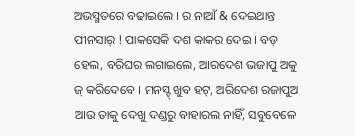ଅଭସ୍ମତରେ ବଢାଇଲେ । ର ନାଆଁ & ଦେଇଥାନ୍ତ ପୀନସାର୍ ! ପାକସେକି ଦଶ କାକର ଦେଇ । ବଡ଼ ହେଲ, ବରିଘର ଲଗାଇଲେ, ଆରଦେଶ ଭଜାପୁ ଅକୁ ଜ୍ କରିଦେବେ । ମନସ୍ଟ୍ ଖୁବ ହଟ୍, ଅରିଦେଶ ରଜାପୁଅ ଆଉ ତାକୁ ଦେଖୁ ଦଣ୍ଡରୁ ବାହାରଲ ନାହିଁ, ସବୁବେଳେ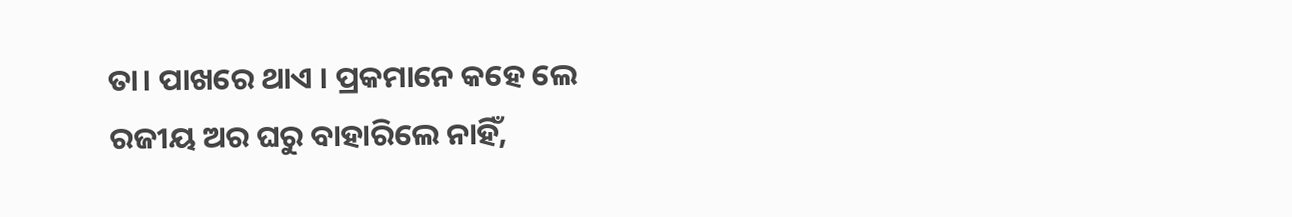ତା। ପାଖରେ ଥାଏ । ପ୍ରକମାନେ କହେ ଲେ ରଜୀୟ ଅର ଘରୁ ବାହାରିଲେ ନାହିଁ,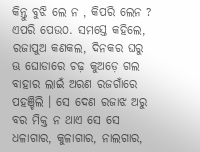କିନ୍ତୁ ବୁଝି ଲେ ନ , କିପରି ଲେନ ? ଏପରି ପେଉ୦. ସମସ୍ତେ କହିଲେ, ରଜାପୁଅ କଣକଲ, ଦିନକର ଘରୁ ଊ ଘୋଡାରେ ଚଢ଼ କୁଅଡ଼େ ଗଲ ବାହାର ଲାଇଁ ଅରଣ ରଜଗାଁରେ ପହଞ୍ଚିଲି । ସେ ଦେଣ ରଜାଝ ଅରୁ ବର ମିକ୍ତ ନ ଥାଏ ସେ ସେ ଧଳାଗାର, କୁଳାଗାର, ନାଲଗାର,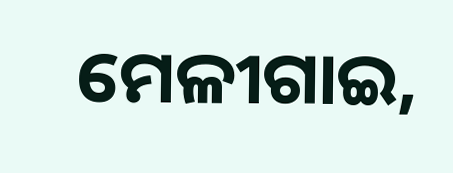ମେଳୀଗାଇ,